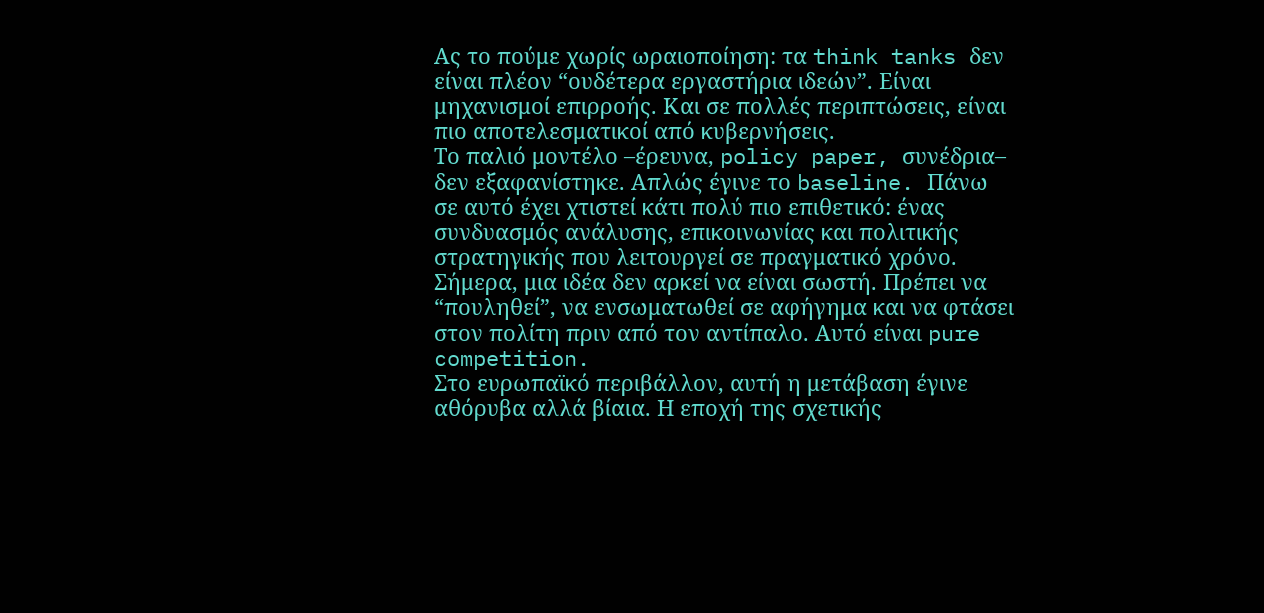Ας το πούμε χωρίς ωραιοποίηση: τα think tanks δεν είναι πλέον “ουδέτερα εργαστήρια ιδεών”. Είναι μηχανισμοί επιρροής. Και σε πολλές περιπτώσεις, είναι πιο αποτελεσματικοί από κυβερνήσεις.
Το παλιό μοντέλο –έρευνα, policy paper, συνέδρια– δεν εξαφανίστηκε. Απλώς έγινε το baseline. Πάνω σε αυτό έχει χτιστεί κάτι πολύ πιο επιθετικό: ένας συνδυασμός ανάλυσης, επικοινωνίας και πολιτικής στρατηγικής που λειτουργεί σε πραγματικό χρόνο.
Σήμερα, μια ιδέα δεν αρκεί να είναι σωστή. Πρέπει να “πουληθεί”, να ενσωματωθεί σε αφήγημα και να φτάσει στον πολίτη πριν από τον αντίπαλο. Αυτό είναι pure competition.
Στο ευρωπαϊκό περιβάλλον, αυτή η μετάβαση έγινε αθόρυβα αλλά βίαια. Η εποχή της σχετικής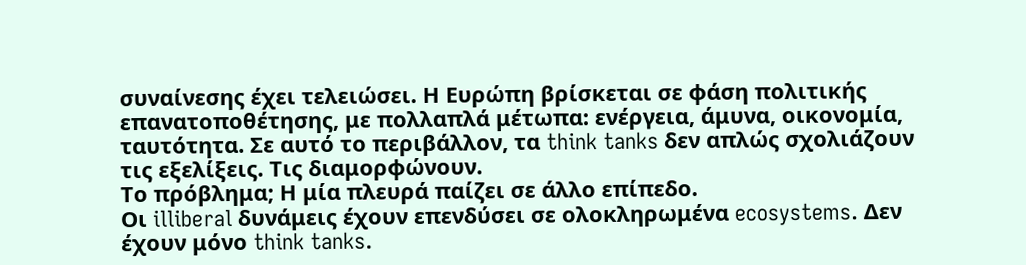συναίνεσης έχει τελειώσει. Η Ευρώπη βρίσκεται σε φάση πολιτικής επανατοποθέτησης, με πολλαπλά μέτωπα: ενέργεια, άμυνα, οικονομία, ταυτότητα. Σε αυτό το περιβάλλον, τα think tanks δεν απλώς σχολιάζουν τις εξελίξεις. Τις διαμορφώνουν.
Το πρόβλημα; Η μία πλευρά παίζει σε άλλο επίπεδο.
Οι illiberal δυνάμεις έχουν επενδύσει σε ολοκληρωμένα ecosystems. Δεν έχουν μόνο think tanks.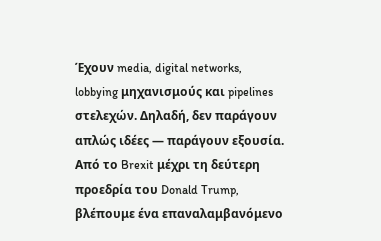Έχουν media, digital networks, lobbying μηχανισμούς και pipelines στελεχών. Δηλαδή, δεν παράγουν απλώς ιδέες — παράγουν εξουσία.
Από το Brexit μέχρι τη δεύτερη προεδρία του Donald Trump, βλέπουμε ένα επαναλαμβανόμενο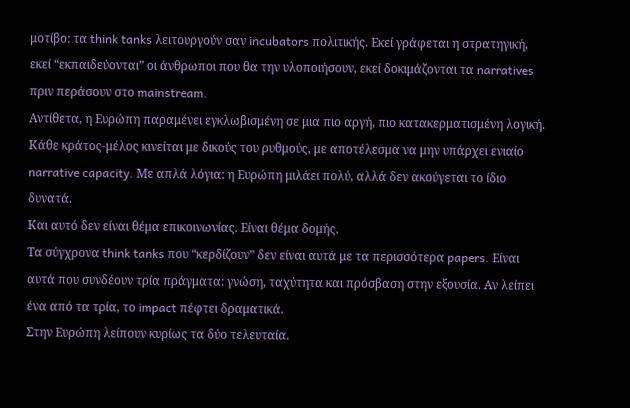μοτίβο: τα think tanks λειτουργούν σαν incubators πολιτικής. Εκεί γράφεται η στρατηγική, εκεί “εκπαιδεύονται” οι άνθρωποι που θα την υλοποιήσουν, εκεί δοκιμάζονται τα narratives πριν περάσουν στο mainstream.
Αντίθετα, η Ευρώπη παραμένει εγκλωβισμένη σε μια πιο αργή, πιο κατακερματισμένη λογική. Κάθε κράτος-μέλος κινείται με δικούς του ρυθμούς, με αποτέλεσμα να μην υπάρχει ενιαίο narrative capacity. Με απλά λόγια: η Ευρώπη μιλάει πολύ, αλλά δεν ακούγεται το ίδιο δυνατά.
Και αυτό δεν είναι θέμα επικοινωνίας. Είναι θέμα δομής.
Τα σύγχρονα think tanks που “κερδίζουν” δεν είναι αυτά με τα περισσότερα papers. Είναι αυτά που συνδέουν τρία πράγματα: γνώση, ταχύτητα και πρόσβαση στην εξουσία. Αν λείπει ένα από τα τρία, το impact πέφτει δραματικά.
Στην Ευρώπη λείπουν κυρίως τα δύο τελευταία.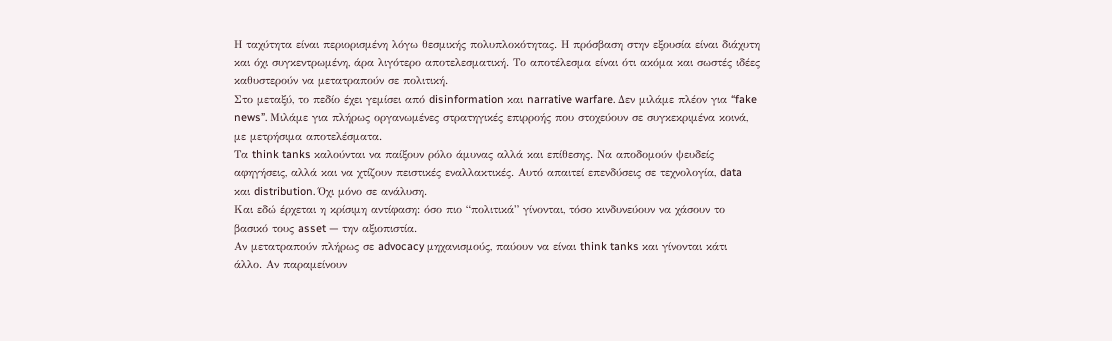Η ταχύτητα είναι περιορισμένη λόγω θεσμικής πολυπλοκότητας. Η πρόσβαση στην εξουσία είναι διάχυτη και όχι συγκεντρωμένη, άρα λιγότερο αποτελεσματική. Το αποτέλεσμα είναι ότι ακόμα και σωστές ιδέες καθυστερούν να μετατραπούν σε πολιτική.
Στο μεταξύ, το πεδίο έχει γεμίσει από disinformation και narrative warfare. Δεν μιλάμε πλέον για “fake news”. Μιλάμε για πλήρως οργανωμένες στρατηγικές επιρροής που στοχεύουν σε συγκεκριμένα κοινά, με μετρήσιμα αποτελέσματα.
Τα think tanks καλούνται να παίξουν ρόλο άμυνας αλλά και επίθεσης. Να αποδομούν ψευδείς αφηγήσεις, αλλά και να χτίζουν πειστικές εναλλακτικές. Αυτό απαιτεί επενδύσεις σε τεχνολογία, data και distribution. Όχι μόνο σε ανάλυση.
Και εδώ έρχεται η κρίσιμη αντίφαση: όσο πιο “πολιτικά” γίνονται, τόσο κινδυνεύουν να χάσουν το βασικό τους asset — την αξιοπιστία.
Αν μετατραπούν πλήρως σε advocacy μηχανισμούς, παύουν να είναι think tanks και γίνονται κάτι άλλο. Αν παραμείνουν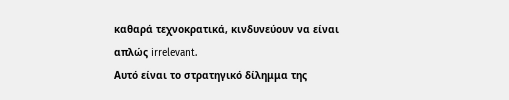καθαρά τεχνοκρατικά, κινδυνεύουν να είναι απλώς irrelevant.
Αυτό είναι το στρατηγικό δίλημμα της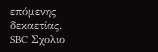επόμενης δεκαετίας.
SBC Σχολιο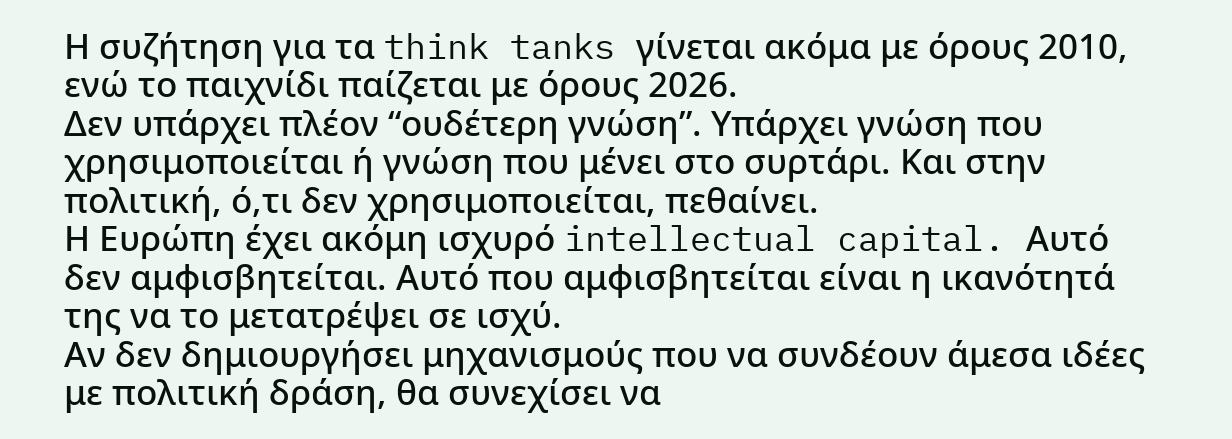Η συζήτηση για τα think tanks γίνεται ακόμα με όρους 2010, ενώ το παιχνίδι παίζεται με όρους 2026.
Δεν υπάρχει πλέον “ουδέτερη γνώση”. Υπάρχει γνώση που χρησιμοποιείται ή γνώση που μένει στο συρτάρι. Και στην πολιτική, ό,τι δεν χρησιμοποιείται, πεθαίνει.
Η Ευρώπη έχει ακόμη ισχυρό intellectual capital. Αυτό δεν αμφισβητείται. Αυτό που αμφισβητείται είναι η ικανότητά της να το μετατρέψει σε ισχύ.
Αν δεν δημιουργήσει μηχανισμούς που να συνδέουν άμεσα ιδέες με πολιτική δράση, θα συνεχίσει να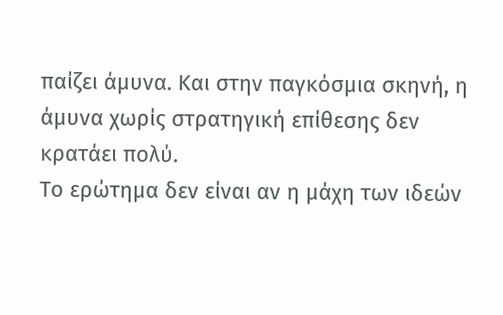παίζει άμυνα. Και στην παγκόσμια σκηνή, η άμυνα χωρίς στρατηγική επίθεσης δεν κρατάει πολύ.
Το ερώτημα δεν είναι αν η μάχη των ιδεών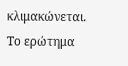κλιμακώνεται.
Το ερώτημα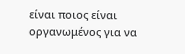είναι ποιος είναι οργανωμένος για να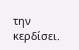την κερδίσει.